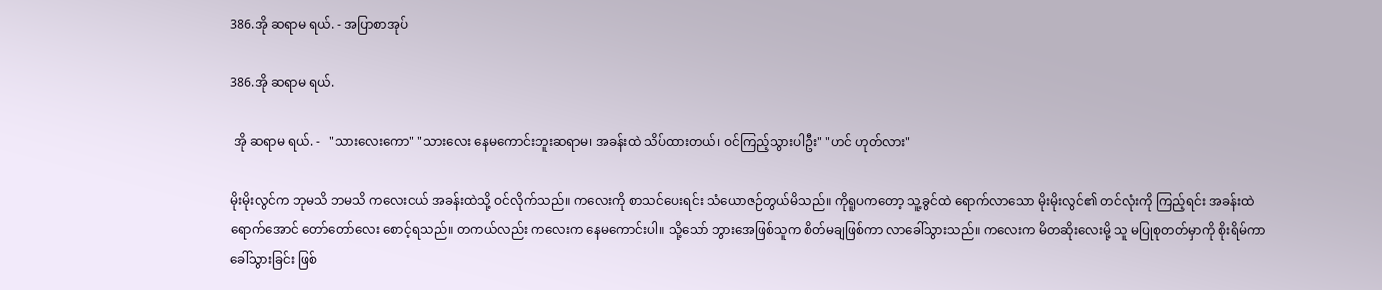386.အို ဆရာမ ရယ်. - အပြာစာအုပ်

386.အို ဆရာမ ရယ်.

 အို ဆရာမ ရယ်. -   "သားလေးကော" "သားလေး နေမကောင်းဘူးဆရာမ၊ အခန်းထဲ သိပ်ထားတယ်၊ ဝင်ကြည့်သွားပါဦး" "ဟင် ဟုတ်လား"

မိုးမိုးလွင်က ဘုမသိ ဘမသိ ကလေးငယ် အခန်းထဲသို့ ဝင်လိုက်သည်။ ကလေးကို စာသင်ပေးရင်း သံယောဇဉ်တွယ်မိသည်။ ကိုရူပကတော့ သူ့ခွင်ထဲ ရောက်လာသော မိုးမိုးလွင်၏ တင်လုံးကို ကြည့်ရင်း အခန်းထဲ ရောက်အောင် တော်တော်လေး စောင့်ရသည်။ တကယ်လည်း ကလေးက နေမကောင်းပါ။ သို့သော် ဘွားအေဖြစ်သူက စိတ်မချဖြစ်ကာ လာခေါ်သွားသည်။ ကလေးက မိတဆိုးလေးမို့ သူ မပြုစုတတ်မှာကို စိုးရိမ်ကာ ခေါ်သွားခြင်း ဖြစ်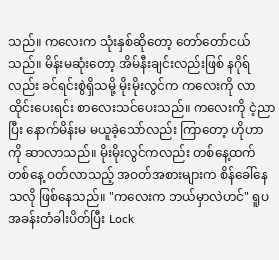သည်။ ကလေးက သုံးနှစ်ဆိုတော့ တော်တော်ငယ်သည်။ မိန်းမဆုံးတော့ အိမ်နီးချင်းလည်းဖြစ် နဂိုရ်လည်း ခင်ရင်းစွဲရှိသမို့ မိုးမိုးလွင်က ကလေးကို လာထိုင်းပေးရင်း စာလေးသင်ပေးသည်။ ကလေးကို ငဲ့ညာပြီး နောက်မိန်းမ မယူခဲ့သော်လည်း ကြာတော့ ဟိုဟာကို ဆာလာသည်။ မိုးမိုးလွင်ကလည်း တစ်နေ့ထက်တစ်နေ့ ဝတ်လာသည့် အဝတ်အစားများက စိန်ခေါ်နေသလို ဖြစ်နေသည်။ "ကလေးက ဘယ်မှာလဲဟင်" ရူပ အခန်းတံခါးပိတ်ပြီး Lock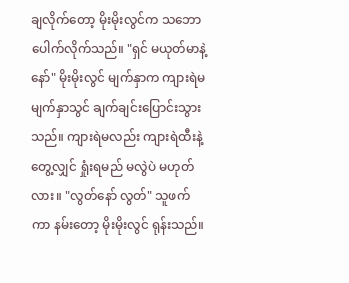ချလိုက်တော့ မိုးမိုးလွင်က သဘောပေါက်လိုက်သည်။ "ရှင် မယုတ်မာနဲ့နော်" မိုးမိုးလွင် မျက်နှာက ကျားရဲမ မျက်နှာသွင် ချက်ချင်းပြောင်းသွားသည်။ ကျားရဲမလည်း ကျားရဲထီးနဲ့တွေ့လျှင် ရှုံးရမည် မလွဲပဲ မဟုတ်လား။ "လွတ်နော် လွတ်" သူဖက်ကာ နမ်းတော့ မိုးမိုးလွင် ရုန်းသည်။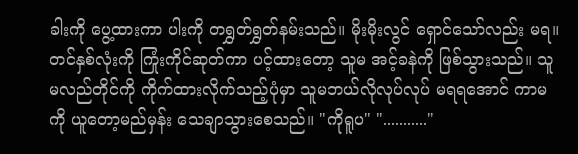ခါးကို ပွေ့ထားကာ ပါးကို တရွှတ်ရွှတ်နမ်းသည်။ မိုးမိုးလွင် ရှောင်သော်လည်း မရ။ တင်နှစ်လုံးကို ကြုံးကိုင်ဆုတ်ကာ ပင့်ထားတော့ သူမ အင့်ခနဲကို ဖြစ်သွားသည်။ သူမလည်တိုင်ကို ကိုက်ထားလိုက်သည့်ပုံမှာ သူမဘယ်လိုလုပ်လုပ် မရရအောင် ကာမကို ယူတော့မည်မှန်း သေချာသွားစေသည်။ "ကိုရူပ" "..........."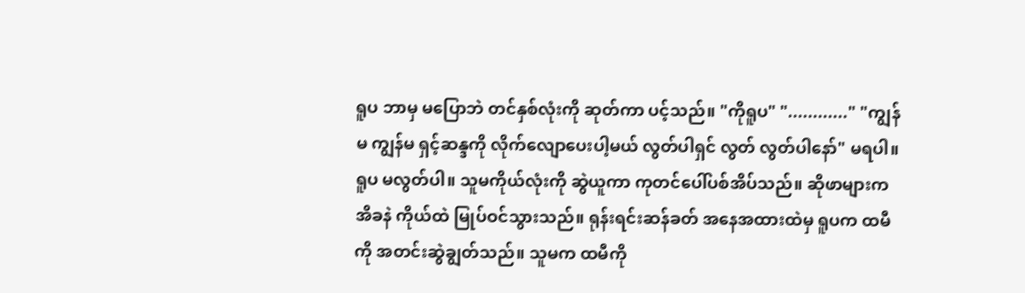ရူပ ဘာမှ မပြောဘဲ တင်နှစ်လုံးကို ဆုတ်ကာ ပင့်သည်။ "ကိုရူပ" "............" "ကျွန်မ ကျွန်မ ရှင့်ဆန္ဒကို လိုက်လျောပေးပါ့မယ် လွတ်ပါရှင် လွတ် လွတ်ပါနော်" မရပါ။ ရူပ မလွတ်ပါ။ သူမကိုယ်လုံးကို ဆွဲယူကာ ကုတင်ပေါ်ပစ်အိပ်သည်။ ဆိုဖာများက အိခနဲ ကိုယ်ထဲ မြုပ်ဝင်သွားသည်။ ရုန်းရင်းဆန်ခတ် အနေအထားထဲမှ ရူပက ထမီကို အတင်းဆွဲချွတ်သည်။ သူမက ထမီကို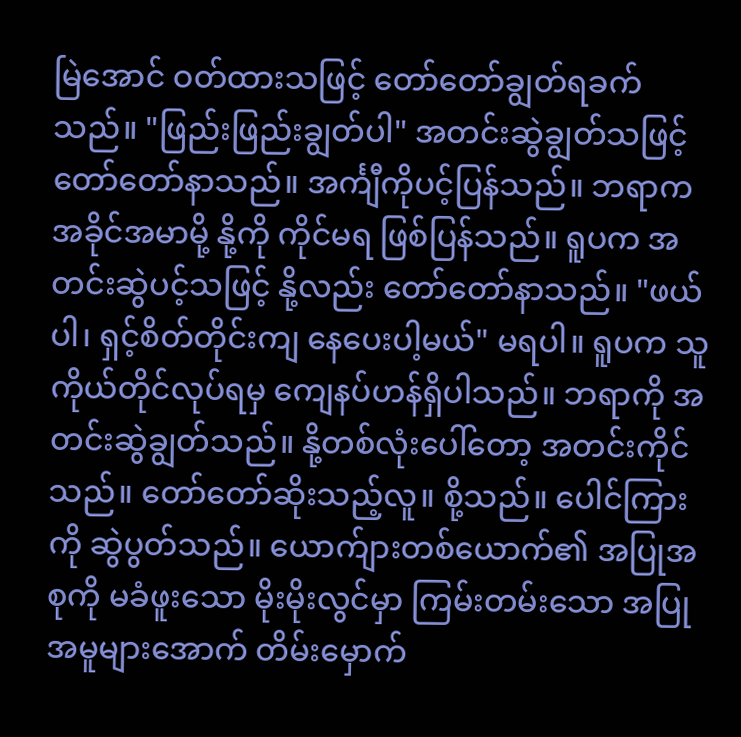မြဲအောင် ဝတ်ထားသဖြင့် တော်တော်ချွတ်ရခက်သည်။ "ဖြည်းဖြည်းချွတ်ပါ" အတင်းဆွဲချွတ်သဖြင့် တော်တော်နာသည်။ အင်္ကျီကိုပင့်ပြန်သည်။ ဘရာက အခိုင်အမာမို့ နို့ကို ကိုင်မရ ဖြစ်ပြန်သည်။ ရူပက အတင်းဆွဲပင့်သဖြင့် နို့လည်း တော်တော်နာသည်။ "ဖယ်ပါ၊ ရှင့်စိတ်တိုင်းကျ နေပေးပါ့မယ်" မရပါ။ ရူပက သူကိုယ်တိုင်လုပ်ရမှ ကျေနပ်ဟန်ရှိပါသည်။ ဘရာကို အတင်းဆွဲချွတ်သည်။ နို့တစ်လုံးပေါ်တော့ အတင်းကိုင်သည်။ တော်တော်ဆိုးသည့်လူ။ စို့သည်။ ပေါင်ကြားကို ဆွဲပွတ်သည်။ ယောက်ျားတစ်ယောက်၏ အပြုအစုကို မခံဖူးသော မိုးမိုးလွင်မှာ ကြမ်းတမ်းသော အပြုအမူများအောက် တိမ်းမှောက်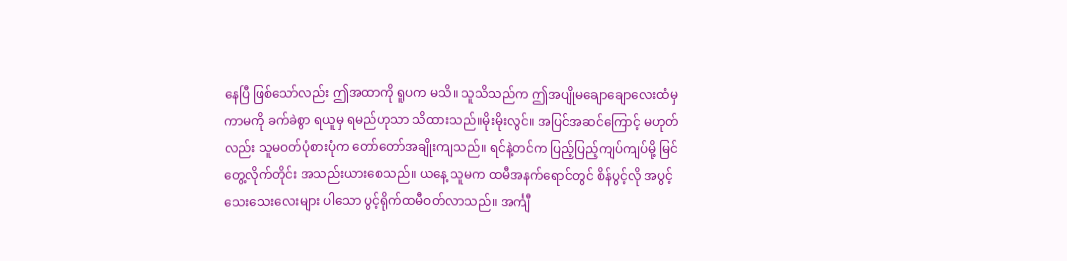နေပြီ ဖြစ်သော်လည်း ဤအထာကို ရူပက မသိ။ သူသိသည်က ဤအပျိုမချောချောလေးထံမှ ကာမကို ခက်ခဲစွာ ရယူမှ ရမည်ဟုသာ သိထားသည်။မိုးမိုးလွင်။ အပြင်အဆင်ကြောင့် မဟုတ်လည်း သူမဝတ်ပုံစားပုံက တော်တော်အချိုးကျသည်။ ရင်နဲ့တင်က ပြည့်ပြည့်ကျပ်ကျပ်မို့ မြင်တွေ့လိုက်တိုင်း အသည်းယားစေသည်။ ယနေ့ သူမက ထမီအနက်ရောင်တွင် စိန်ပွင့်လို အပွင့်သေးသေးလေးများ ပါသော ပွင့်ရိုက်ထမီဝတ်လာသည်။ အင်္ကျီ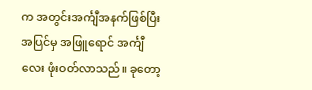က အတွင်းအင်္ကျီအနက်ဖြစ်ပြီး အပြင်မှ အဖြူရောင် အင်္ကျီလေး ဖုံးဝတ်လာသည်။ ခုတော့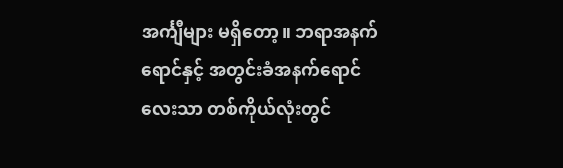အင်္ကျီများ မရှိတော့။ ဘရာအနက်ရောင်နှင့် အတွင်းခံအနက်ရောင်လေးသာ တစ်ကိုယ်လုံးတွင်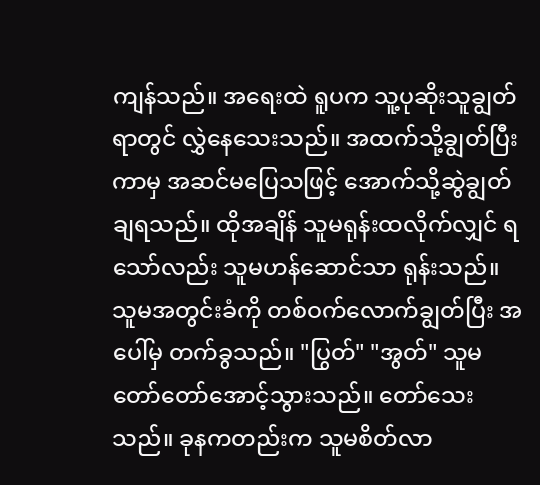ကျန်သည်။ အရေးထဲ ရူပက သူ့ပုဆိုးသူချွတ်ရာတွင် လွှဲနေသေးသည်။ အထက်သို့ချွတ်ပြီးကာမှ အဆင်မပြေသဖြင့် အောက်သို့ဆွဲချွတ်ချရသည်။ ထိုအချိန် သူမရုန်းထလိုက်လျှင် ရသော်လည်း သူမဟန်ဆောင်သာ ရုန်းသည်။ သူမအတွင်းခံကို တစ်ဝက်လောက်ချွတ်ပြီး အပေါ်မှ တက်ခွသည်။ "ပြွတ်" "အွတ်" သူမ တော်တော်အောင့်သွားသည်။ တော်သေးသည်။ ခုနကတည်းက သူမစိတ်လာ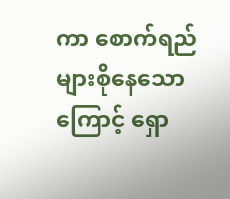ကာ စောက်ရည်များစိုနေသောကြောင့် ရှော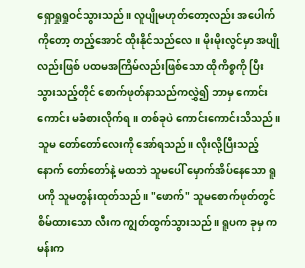ရှောရှုရှုဝင်သွားသည်။ လူပျိုမဟုတ်တော့လည်း အပေါက်ကိုတော့ တည့်အောင် ထိုးနိုင်သည်လေ။ မိုးမိုးလွင်မှာ အပျိုလည်းဖြစ် ပထမအကြိမ်လည်းဖြစ်သော ထိုကိစ္စကို ပြီးသွားသည့်တိုင် စောက်ဖုတ်နာသည်ကလွှဲ၍ ဘာမှ ကောင်းကောင်း မခံစားလိုက်ရ။ တစ်ခုပဲ ကောင်းကောင်းသိသည်။ သူမ တော်တော်လေးကို အော်ရသည်။ လိုးလို့ပြီးသည့်နောက် တော်တော်နဲ့ မထဘဲ သူမပေါ် မှောက်အိပ်နေသော ရူပကို သူမတွန်းထုတ်သည်။ "ဖောက်" သူမစောက်ဖုတ်တွင် စိမ်ထားသော လီးက ကျွတ်ထွက်သွားသည်။ ရူပက ခုမှ ကမန်းက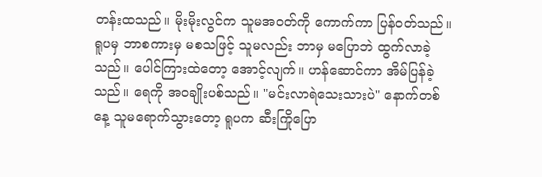တန်းထသည်။ မိုးမိုးလွင်က သူမအဝတ်ကို ကောက်ကာ ပြန်ဝတ်သည်။ ရူပမှ ဘာစကားမှ မစသဖြင့် သူမလည်း ဘာမှ မပြောဘဲ ထွက်လာခဲ့သည်။ ပေါင်ကြားထဲတော့ အောင့်လျက်။ ဟန်ဆောင်ကာ အိမ်ပြန်ခဲ့သည်။ ရေကို အဝချိုးပစ်သည်။ "မင်းလာရဲသေးသားပဲ" နောက်တစ်နေ့ သူမရောက်သွားတော့ ရူပက ဆီးကြိုပြော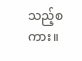သည့်စကား။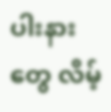ပါးနားတွေ လိမ့်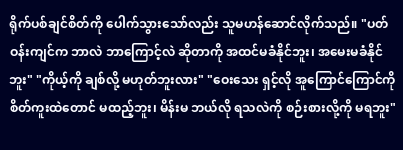ရိုက်ပစ်ချင်စိတ်ကို ပေါက်သွားသော်လည်း သူမဟန်ဆောင်လိုက်သည်။ "ပတ်ဝန်းကျင်က ဘာလဲ ဘာကြောင့်လဲ ဆိုတာကို အထင်မခံနိုင်ဘူး၊ အမေးမခံနိုင်ဘူး" "ကိုယ့်ကို ချစ်လို့ မဟုတ်ဘူးလား" "ဝေးသေး ရှင့်လို အူကြောင်ကြောင်ကို စိတ်ကူးထဲတောင် မထည့်ဘူး၊ မိန်းမ ဘယ်လို ရသလဲကို စဉ်းစားလို့ကို မရဘူး"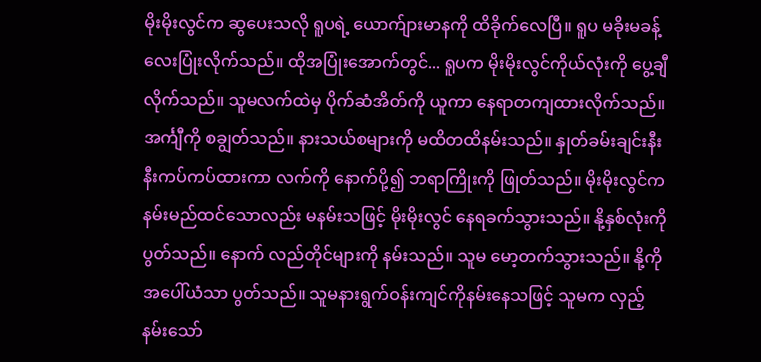မိုးမိုးလွင်က ဆွပေးသလို ရူပရဲ့ ယောက်ျားမာနကို ထိခိုက်လေပြီ။ ရူပ မခိုးမခန့်လေးပြုံးလိုက်သည်။ ထိုအပြုံးအောက်တွင်... ရူပက မိုးမိုးလွင်ကိုယ်လုံးကို ပွေ့ချီလိုက်သည်။ သူမလက်ထဲမှ ပိုက်ဆံအိတ်ကို ယူကာ နေရာတကျထားလိုက်သည်။ အင်္ကျီကို စချွတ်သည်။ နားသယ်စများကို မထိတထိနမ်းသည်။ နှုတ်ခမ်းချင်းနီးနီးကပ်ကပ်ထားကာ လက်ကို နောက်ပို့၍ ဘရာကြိုးကို ဖြုတ်သည်။ မိုးမိုးလွင်က နမ်းမည်ထင်သောလည်း မနမ်းသဖြင့် မိုးမိုးလွင် နေရခက်သွားသည်။ နို့နှစ်လုံးကို ပွတ်သည်။ နောက် လည်တိုင်များကို နမ်းသည်။ သူမ မော့တက်သွားသည်။ နို့ကို အပေါ်ယံသာ ပွတ်သည်။ သူမနားရွက်ဝန်းကျင်ကိုနမ်းနေသဖြင့် သူမက လှည့်နမ်းသော်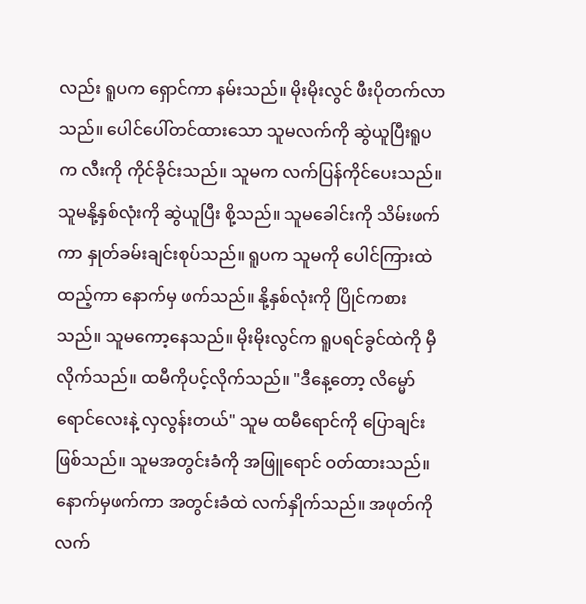လည်း ရူပက ရှောင်ကာ နမ်းသည်။ မိုးမိုးလွင် ဖီးပိုတက်လာသည်။ ပေါင်ပေါ်တင်ထားသော သူမလက်ကို ဆွဲယူပြီးရူပက လီးကို ကိုင်ခိုင်းသည်။ သူမက လက်ပြန်ကိုင်ပေးသည်။ သူမနို့နှစ်လုံးကို ဆွဲယူပြီး စို့သည်။ သူမခေါင်းကို သိမ်းဖက်ကာ နှုတ်ခမ်းချင်းစုပ်သည်။ ရူပက သူမကို ပေါင်ကြားထဲထည့်ကာ နောက်မှ ဖက်သည်။ နို့နှစ်လုံးကို ပြိုင်ကစားသည်။ သူမကော့နေသည်။ မိုးမိုးလွင်က ရူပရင်ခွင်ထဲကို မှီလိုက်သည်။ ထမီကိုပင့်လိုက်သည်။ "ဒီနေ့တော့ လိမ္မော်ရောင်လေးနဲ့ လှလွန်းတယ်" သူမ ထမီရောင်ကို ပြောချင်းဖြစ်သည်။ သူမအတွင်းခံကို အဖြူရောင် ဝတ်ထားသည်။ နောက်မှဖက်ကာ အတွင်းခံထဲ လက်နှိုက်သည်။ အဖုတ်ကို လက်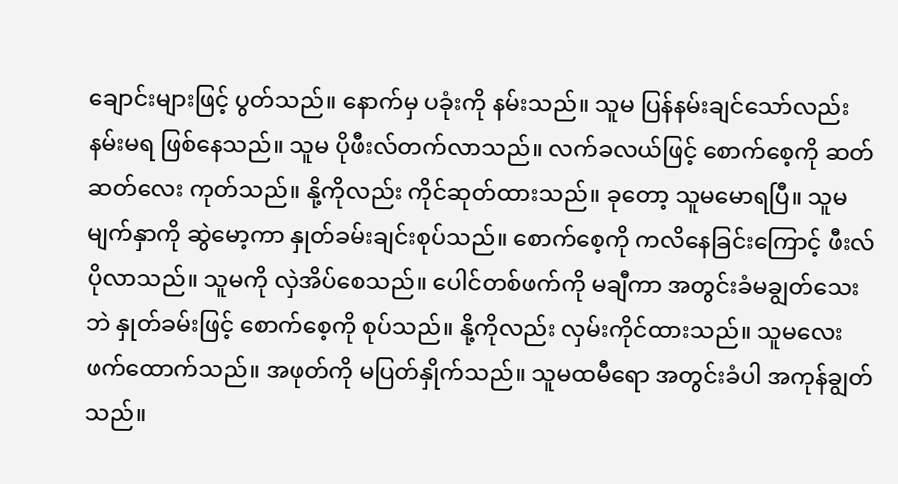ချောင်းများဖြင့် ပွတ်သည်။ နောက်မှ ပခုံးကို နမ်းသည်။ သူမ ပြန်နမ်းချင်သော်လည်း နမ်းမရ ဖြစ်နေသည်။ သူမ ပိုဖီးလ်တက်လာသည်။ လက်ခလယ်ဖြင့် စောက်စေ့ကို ဆတ်ဆတ်လေး ကုတ်သည်။ နို့ကိုလည်း ကိုင်ဆုတ်ထားသည်။ ခုတော့ သူမမောရပြီ။ သူမမျက်နှာကို ဆွဲမော့ကာ နှုတ်ခမ်းချင်းစုပ်သည်။ စောက်စေ့ကို ကလိနေခြင်းကြောင့် ဖီးလ်ပိုလာသည်။ သူမကို လှဲအိပ်စေသည်။ ပေါင်တစ်ဖက်ကို မချီကာ အတွင်းခံမချွတ်သေးဘဲ နှုတ်ခမ်းဖြင့် စောက်စေ့ကို စုပ်သည်။ နို့ကိုလည်း လှမ်းကိုင်ထားသည်။ သူမလေးဖက်ထောက်သည်။ အဖုတ်ကို မပြတ်နှိုက်သည်။ သူမထမီရော အတွင်းခံပါ အကုန်ချွတ်သည်။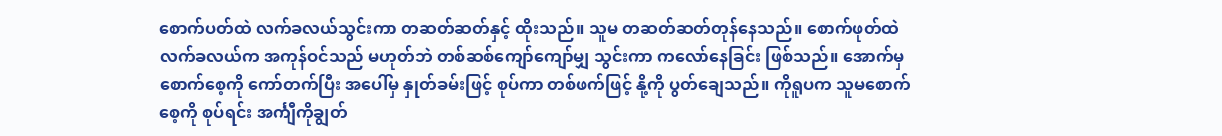စောက်ပတ်ထဲ လက်ခလယ်သွင်းကာ တဆတ်ဆတ်နှင့် ထိုးသည်။ သူမ တဆတ်ဆတ်တုန်နေသည်။ စောက်ဖုတ်ထဲ လက်ခလယ်က အကုန်ဝင်သည် မဟုတ်ဘဲ တစ်ဆစ်ကျော်ကျော်မျှ သွင်းကာ ကလော်နေခြင်း ဖြစ်သည်။ အောက်မှ စောက်စေ့ကို ကော်တက်ပြီး အပေါ်မှ နှုတ်ခမ်းဖြင့် စုပ်ကာ တစ်ဖက်ဖြင့် နို့ကို ပွတ်ချေသည်။ ကိုရူပက သူမစောက်စေ့ကို စုပ်ရင်း အင်္ကျီကိုချွတ်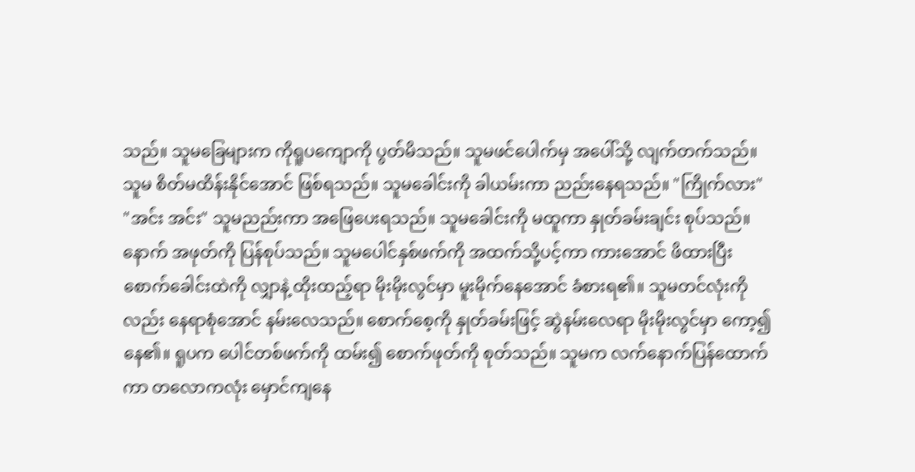သည်။ သူမခြေများက ကိုရူပကျောကို ပွတ်မိသည်။ သူမဖင်ပေါက်မှ အပေါ်သို့ လျက်တက်သည်။ သူမ စိတ်မထိန်းနိုင်အောင် ဖြစ်ရသည်။ သူမခေါင်းကို ခါယမ်းကာ ညည်းနေရသည်။ "ကြိုက်လား" "အင်း အင်း" သူမညည်းကာ အဖြေပေးရသည်။ သူမခေါင်းကို မထူကာ နှုတ်ခမ်းချင်း စုပ်သည်။ နောက် အဖုတ်ကို ပြန်စုပ်သည်။ သူမပေါင်နှစ်ဖက်ကို အထက်သို့ပင့်ကာ ကားအောင် ဖိထားပြီး စောက်ခေါင်းထဲကို လျှာနဲ့ ထိုးထည့်ရာ မိုးမိုးလွင်မှာ မူးမိုက်နေအောင် ခံစားရ၏။ သူမတင်လုံးကိုလည်း နေရာစုံအောင် နမ်းလေသည်။ စောက်စေ့ကို နှုတ်ခမ်းဖြင့် ဆွဲနမ်းလေရာ မိုးမိုးလွင်မှာ ကော့၍ နေ၏။ ရူပက ပေါင်တစ်ဖက်ကို ထမ်း၍ စောက်ဖုတ်ကို စုတ်သည်။ သူမက လက်နောက်ပြန်ထောက်ကာ တလောကလုံး မှောင်ကျနေ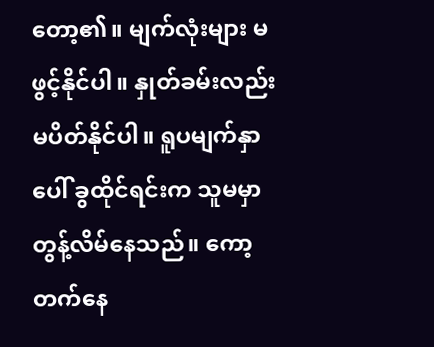တော့၏။ မျက်လုံးများ မဖွင့်နိုင်ပါ။ နှုတ်ခမ်းလည်း မပိတ်နိုင်ပါ။ ရူပမျက်နှာပေါ် ခွထိုင်ရင်းက သူမမှာ တွန့်လိမ်နေသည်။ ကော့တက်နေ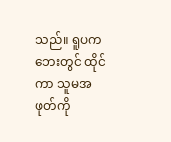သည်။ ရူပက ဘေးတွင် ထိုင်ကာ သူမအဖုတ်ကို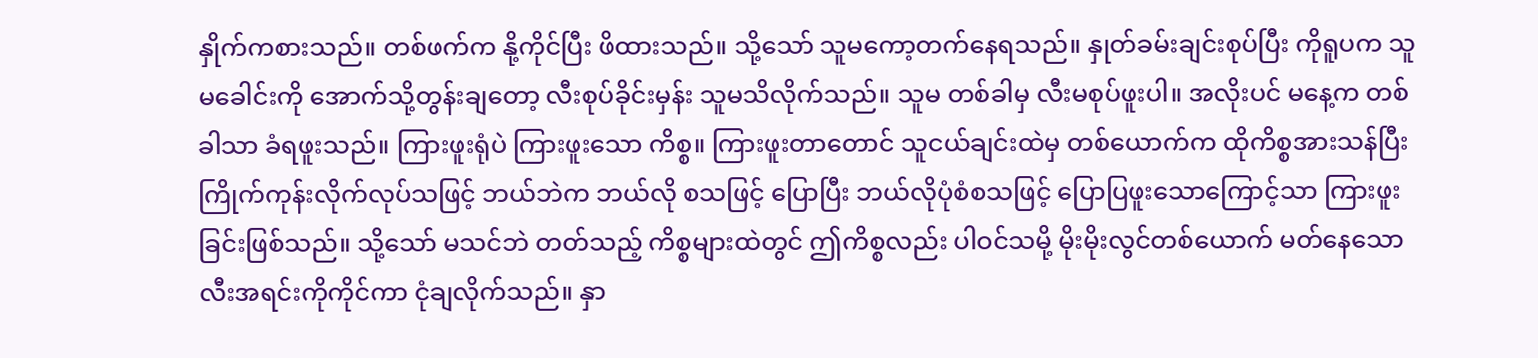နှိုက်ကစားသည်။ တစ်ဖက်က နို့ကိုင်ပြီး ဖိထားသည်။ သို့သော် သူမကော့တက်နေရသည်။ နှုတ်ခမ်းချင်းစုပ်ပြီး ကိုရူပက သူမခေါင်းကို အောက်သို့တွန်းချတော့ လီးစုပ်ခိုင်းမှန်း သူမသိလိုက်သည်။ သူမ တစ်ခါမှ လီးမစုပ်ဖူးပါ။ အလိုးပင် မနေ့က တစ်ခါသာ ခံရဖူးသည်။ ကြားဖူးရုံပဲ ကြားဖူးသော ကိစ္စ။ ကြားဖူးတာတောင် သူငယ်ချင်းထဲမှ တစ်ယောက်က ထိုကိစ္စအားသန်ပြီး ကြိုက်ကုန်းလိုက်လုပ်သဖြင့် ဘယ်ဘဲက ဘယ်လို စသဖြင့် ပြောပြီး ဘယ်လိုပုံစံစသဖြင့် ပြောပြဖူးသောကြောင့်သာ ကြားဖူးခြင်းဖြစ်သည်။ သို့သော် မသင်ဘဲ တတ်သည့် ကိစ္စများထဲတွင် ဤကိစ္စလည်း ပါဝင်သမို့ မိုးမိုးလွင်တစ်ယောက် မတ်နေသော လီးအရင်းကိုကိုင်ကာ ငုံချလိုက်သည်။ နှာ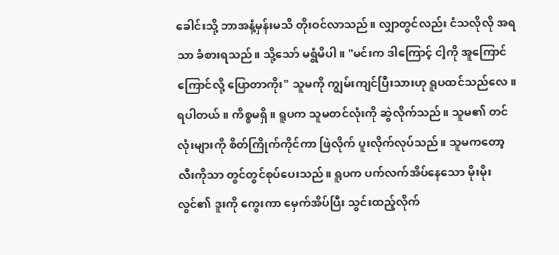ခေါင်းသို့ ဘာအနံ့မှန်းမသိ တိုးဝင်လာသည်။ လျှာတွင်လည်း ငံသလိုလို အရသာ ခံစားရသည်။ သို့သော် မရွံမိပါ။ "မင်းက ဒါကြောင့် ငါ့ကို အူကြောင်ကြောင်လို့ ပြောတာကိုး" သူမကို ကျွမ်းကျင်ပြီးသားဟု ရူပထင်သည်လေ။ ရပါတယ်။ ကိစ္စမရှိ။ ရူပက သူမတင်လုံးကို ဆွဲလိုက်သည်။ သူမ၏ တင်လုံးများကို စိတ်ကြိုက်ကိုင်ကာ ဖြဲလိုက် ပူးလိုက်လုပ်သည်။ သူမကတော့ လီးကိုသာ တွင်တွင်စုပ်ပေးသည်။ ရူပက ပက်လက်အိပ်နေသော မိုးမိုးလွင်၏ ဒူးကို ကွေးကာ မှေက်အိပ်ပြီး သွင်းထည့်လိုက်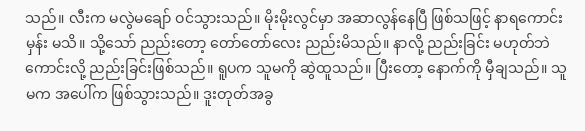သည်။ လီးက မလွဲမချော် ဝင်သွားသည်။ မိုးမိုးလွင်မှာ အဆာလွန်နေပြီ ဖြစ်သဖြင့် နာရကောင်းမှန်း မသိ။ သို့သော် ညည်းတော့ တော်တော်လေး ညည်းမိသည်။ နာလို့ ညည်းခြင်း မဟုတ်ဘဲ ကောင်းလို့ ညည်းခြင်းဖြစ်သည်။ ရူပက သူမကို ဆွဲထူသည်။ ပြီးတော့ နောက်ကို မှီချသည်။ သူမက အပေါ်က ဖြစ်သွားသည်။ ဒူးတုတ်အခွ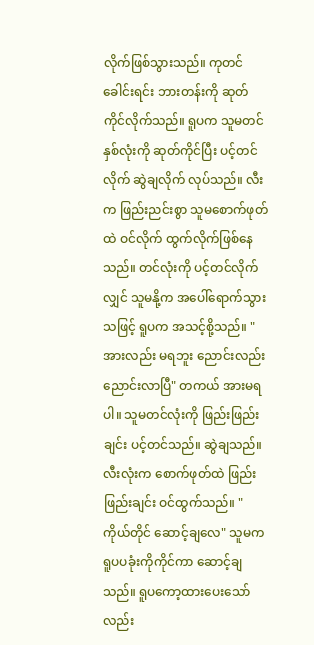လိုက်ဖြစ်သွားသည်။ ကုတင်ခေါင်းရင်း ဘားတန်းကို ဆုတ်ကိုင်လိုက်သည်။ ရူပက သူမတင်နှစ်လုံးကို ဆုတ်ကိုင်ပြီး ပင့်တင်လိုက် ဆွဲချလိုက် လုပ်သည်။ လီးက ဖြည်းညင်းစွာ သူမစောက်ဖုတ်ထဲ ဝင်လိုက် ထွက်လိုက်ဖြစ်နေသည်။ တင်လုံးကို ပင့်တင်လိုက်လျှင် သူမနို့က အပေါ်ရောက်သွားသဖြင့် ရူပက အသင့်စို့သည်။ "အားလည်း မရဘူး ညောင်းလည်း ညောင်းလာပြီ" တကယ် အားမရပါ။ သူမတင်လုံးကို ဖြည်းဖြည်းချင်း ပင့်တင်သည်။ ဆွဲချသည်။ လီးလုံးက စောက်ဖုတ်ထဲ ဖြည်းဖြည်းချင်း ဝင်ထွက်သည်။ "ကိုယ်တိုင် ဆောင့်ချလေ" သူမက ရူပပခုံးကိုကိုင်ကာ ဆောင့်ချသည်။ ရူပကော့ထားပေးသော်လည်း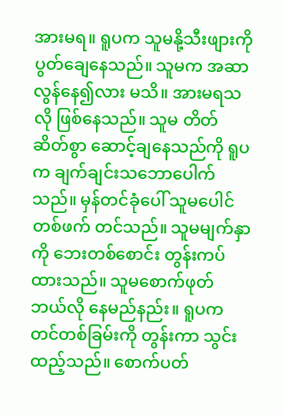အားမရ။ ရူပက သူမနို့သီးဖျားကို ပွတ်ချေနေသည်။ သူမက အဆာလွန်နေ၍လား မသိ။ အားမရသလို ဖြစ်နေသည်။ သူမ တိတ်ဆိတ်စွာ ဆောင့်ချနေသည်ကို ရူပက ချက်ချင်းသဘောပေါက်သည်။ မှန်တင်ခုံပေါ် သူမပေါင်တစ်ဖက် တင်သည်။ သူမမျက်နှာကို ဘေးတစ်စောင်း တွန်းကပ်ထားသည်။ သူမစောက်ဖုတ် ဘယ်လို နေမည်နည်း။ ရူပက တင်တစ်ခြမ်းကို တွန်းကာ သွင်းထည့်သည်။ စောက်ပတ်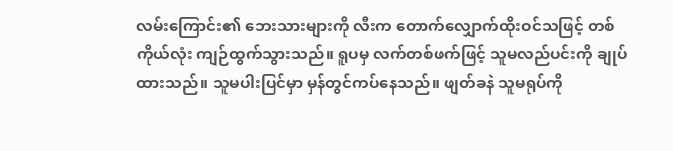လမ်းကြောင်း၏ ဘေးသားများကို လီးက တောက်လျှောက်ထိုးဝင်သဖြင့် တစ်ကိုယ်လုံး ကျဉ်ထွက်သွားသည်။ ရူပမှ လက်တစ်ဖက်ဖြင့် သူမလည်ပင်းကို ချုပ်ထားသည်။ သူမပါးပြင်မှာ မှန်တွင်ကပ်နေသည်။ ဖျတ်ခနဲ သူမရုပ်ကို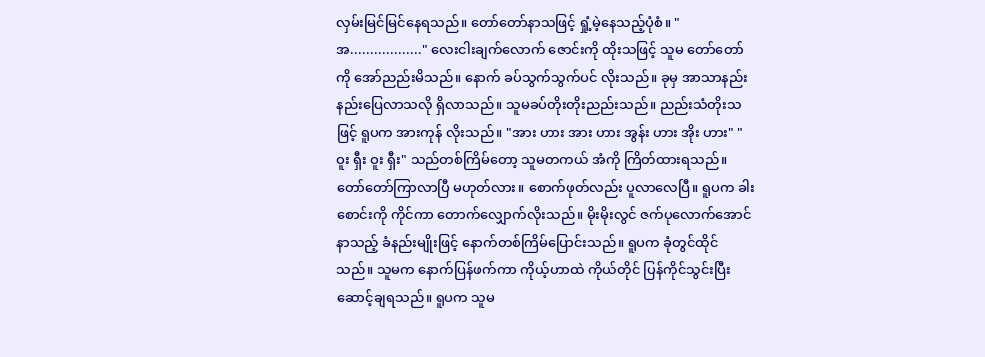လှမ်းမြင်မြင်နေရသည်။ တော်တော်နာသဖြင့် ရှုံ့မဲ့နေသည့်ပုံစံ။ "အ.................." လေးငါးချက်လောက် ဇောင်းကို ထိုးသဖြင့် သူမ တော်တော်ကို အော်ညည်းမိသည်။ နောက် ခပ်သွက်သွက်ပင် လိုးသည်။ ခုမှ အာသာနည်းနည်းပြေလာသလို ရှိလာသည်။ သူမခပ်တိုးတိုးညည်းသည်။ ညည်းသံတိုးသဖြင့် ရူပက အားကုန် လိုးသည်။ "အား ဟား အား ဟား အွန်း ဟား အိုး ဟား" "ဝူး ရှီး ဝူး ရှီး" သည်တစ်ကြိမ်တော့ သူမတကယ် အံကို ကြိတ်ထားရသည်။ တော်တော်ကြာလာပြီ မဟုတ်လား။ စောက်ဖုတ်လည်း ပူလာလေပြီ။ ရူပက ခါးစောင်းကို ကိုင်ကာ တောက်လျှောက်လိုးသည်။ မိုးမိုးလွင် ဇက်ပုလောက်အောင် နာသည့် ခံနည်းမျိုးဖြင့် နောက်တစ်ကြိမ်ပြောင်းသည်။ ရူပက ခုံတွင်ထိုင်သည်။ သူမက နောက်ပြန်ဖက်ကာ ကိုယ့်ဟာထဲ ကိုယ်တိုင် ပြန်ကိုင်သွင်းပြီး ဆောင့်ချရသည်။ ရူပက သူမ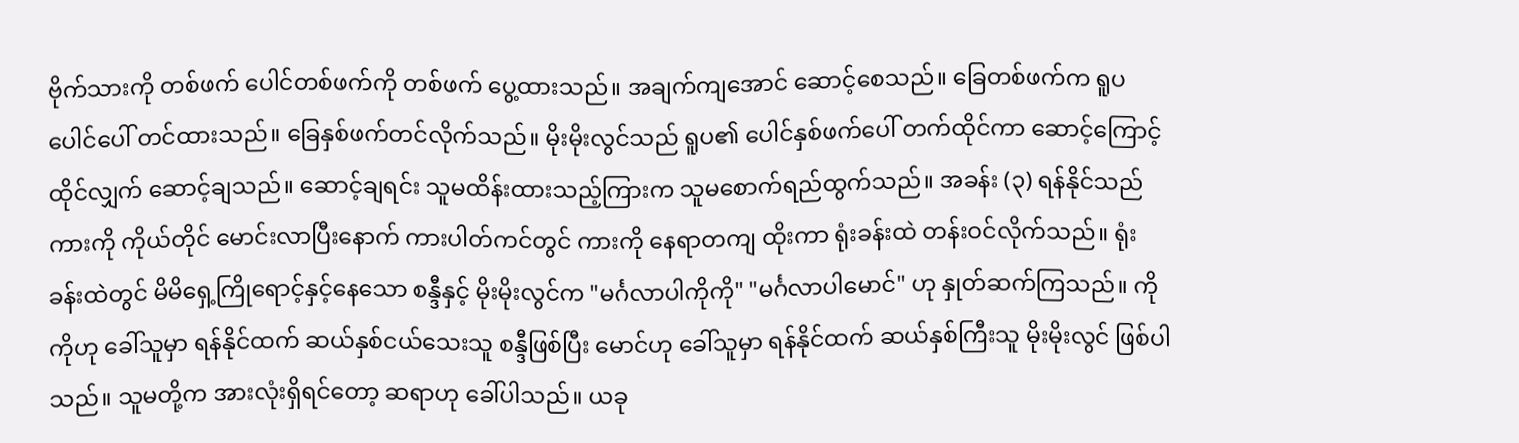ဗိုက်သားကို တစ်ဖက် ပေါင်တစ်ဖက်ကို တစ်ဖက် ပွေ့ထားသည်။ အချက်ကျအောင် ဆောင့်စေသည်။ ခြေတစ်ဖက်က ရူပပေါင်ပေါ် တင်ထားသည်။ ခြေနှစ်ဖက်တင်လိုက်သည်။ မိုးမိုးလွင်သည် ရူပ၏ ပေါင်နှစ်ဖက်ပေါ် တက်ထိုင်ကာ ဆောင့်ကြောင့်ထိုင်လျှက် ဆောင့်ချသည်။ ဆောင့်ချရင်း သူမထိန်းထားသည့်ကြားက သူမစောက်ရည်ထွက်သည်။ အခန်း (၃) ရန်နိုင်သည် ကားကို ကိုယ်တိုင် မောင်းလာပြီးနောက် ကားပါတ်ကင်တွင် ကားကို နေရာတကျ ထိုးကာ ရုံးခန်းထဲ တန်းဝင်လိုက်သည်။ ရုံးခန်းထဲတွင် မိမိရှေ့ကြိုရောင့်နှင့်နေသော စန္ဒီနှင့် မိုးမိုးလွင်က "မင်္ဂလာပါကိုကို" "မင်္ဂလာပါမောင်" ဟု နှုတ်ဆက်ကြသည်။ ကိုကိုဟု ခေါ်သူမှာ ရန်နိုင်ထက် ဆယ်နှစ်ငယ်သေးသူ စန္ဒီဖြစ်ပြီး မောင်ဟု ခေါ်သူမှာ ရန်နိုင်ထက် ဆယ်နှစ်ကြီးသူ မိုးမိုးလွင် ဖြစ်ပါသည်။ သူမတို့က အားလုံးရှိရင်တော့ ဆရာဟု ခေါ်ပါသည်။ ယခု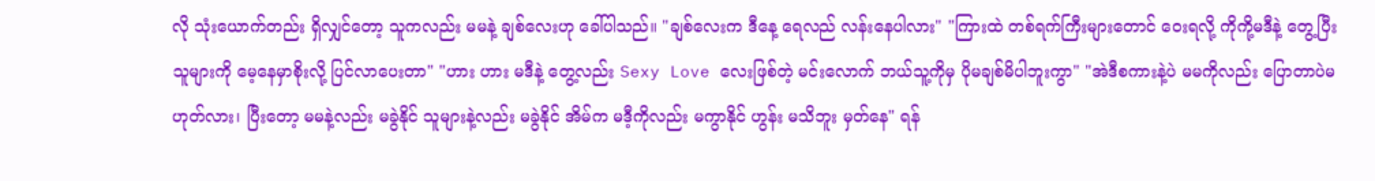လို သုံးယောက်တည်း ရှိလျှင်တော့ သူကလည်း မမနဲ့ ချစ်လေးဟု ခေါ်ပါသည်။ "ချစ်လေးက ဒီနေ့ ရေလည် လန်းနေပါလား" "ကြားထဲ တစ်ရက်ကြီးများတောင် ဝေးရလို့ ကိုကို့မဒီနဲ့ တွေ့ပြီး သူများကို မေ့နေမှာစိုးလို့ ပြင်လာပေးတာ" "ဟား ဟား မဒီနဲ့ တွေ့လည်း Sexy Love လေးဖြစ်တဲ့ မင်းလောက် ဘယ်သူ့ကိုမှ ပိုမချစ်မိပါဘူးကွာ" "အဲဒီစကားနဲ့ပဲ မမကိုလည်း ပြောတာပဲမဟုတ်လား၊ ပြီးတော့ မမနဲ့လည်း မခွဲနိုင် သူများနဲ့လည်း မခွဲနိုင် အိမ်က မဒီ့ကိုလည်း မကွာနိုင် ဟွန်း မသိဘူး မှတ်နေ" ရန်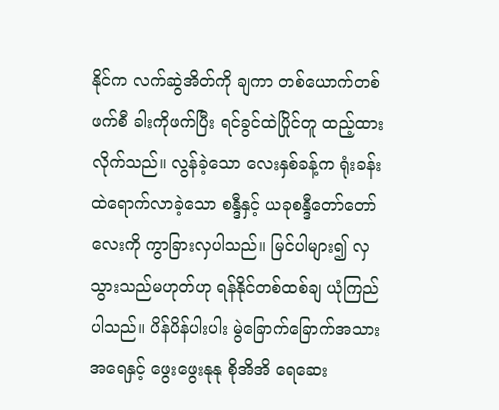နိုင်က လက်ဆွဲအိတ်ကို ချကာ တစ်ယောက်တစ်ဖက်စီ ခါးကိုဖက်ပြီး ရင်ခွင်ထဲပြိုင်တူ ထည့်ထားလိုက်သည်။ လွန်ခဲ့သော လေးနှစ်ခန့်က ရုံးခန်းထဲရောက်လာခဲ့သော စန္ဒီနှင့် ယခုစန္ဒီတော်တော်လေးကို ကွာခြားလှပါသည်။ မြင်ပါများ၍ လှသွားသည်မဟုတ်ဟု ရန်နိုင်တစ်ထစ်ချ ယုံကြည်ပါသည်။ ပိန်ပိန်ပါးပါး မွဲခြောက်ခြောက်အသားအရေနှင့် ဖွေးဖွေးနုနု စိုအိအိ ရေဆေး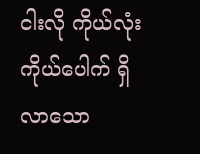ငါးလို ကိုယ်လုံးကိုယ်ပေါက် ရှိလာသော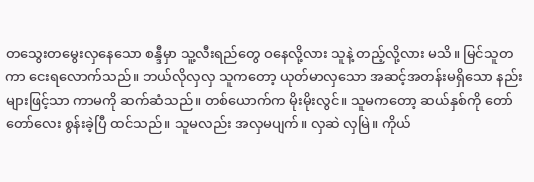တသွေးတမွေးလှနေသော စန္ဒီမှာ သူ့လီးရည်တွေ ဝနေလို့လား သူနဲ့ တည့်လို့လား မသိ။ မြင်သူတကာ ငေးရလောက်သည်။ ဘယ်လိုလှလှ သူကတော့ ယုတ်မာလှသော အဆင့်အတန်းမရှိသော နည်းများဖြင့်သာ ကာမကို ဆက်ဆံသည်။ တစ်ယောက်က မိုးမိုးလွင်။ သူမကတော့ ဆယ်နှစ်ကို တော်တော်လေး စွန်းခဲ့ပြီ ထင်သည်။ သူမလည်း အလှမပျက်။ လှဆဲ လှမြဲ။ ကိုယ်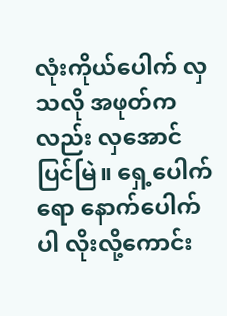လုံးကိုယ်ပေါက် လှသလို အဖုတ်ကလည်း လှအောင် ပြင်မြဲ။ ရှေ့ပေါက်ရော နောက်ပေါက်ပါ လိုးလို့ကောင်း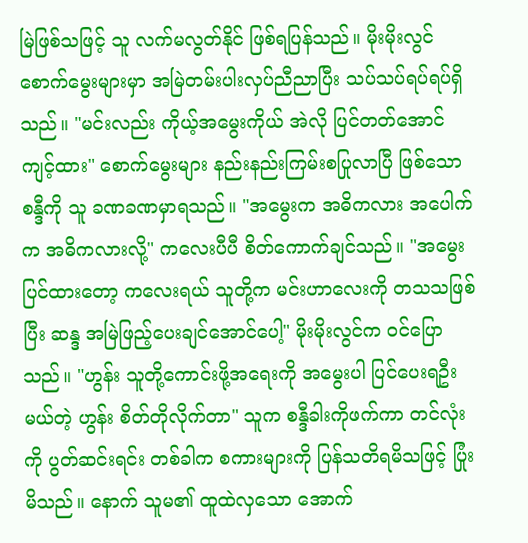မြဲဖြစ်သဖြင့် သူ လက်မလွတ်နိုင် ဖြစ်ရပြန်သည်။ မိုးမိုးလွင် စောက်မွေးများမှာ အမြဲတမ်းပါးလှပ်ညီညာပြီး သပ်သပ်ရပ်ရပ်ရှိသည်။ "မင်းလည်း ကိုယ့်အမွေးကိုယ် အဲလို ပြင်တတ်အောင် ကျင့်ထား" စောက်မွေးများ နည်းနည်းကြမ်းစပြုလာပြီ ဖြစ်သော စန္ဒီကို သူ ခဏခဏမှာရသည်။ "အမွေးက အဓိကလား အပေါက်က အဓိကလားလို့" ကလေးပီပီ စိတ်ကောက်ချင်သည်။ "အမွေးပြင်ထားတော့ ကလေးရယ် သူတို့က မင်းဟာလေးကို တသသဖြစ်ပြီး ဆန္ဒ အမြဲဖြည့်ပေးချင်အောင်ပေါ့" မိုးမိုးလွင်က ဝင်ပြောသည်။ "ဟွန်း သူတို့ကောင်းဖို့အရေးကို အမွေးပါ ပြင်ပေးရဦးမယ်တဲ့ ဟွန်း စိတ်တိုလိုက်တာ" သူက စန္ဒီခါးကိုဖက်ကာ တင်လုံးကို ပွတ်ဆင်းရင်း တစ်ခါက စကားများကို ပြန်သတိရမိသဖြင့် ပြုံးမိသည်။ နောက် သူမ၏ ထူထဲလှသော အောက်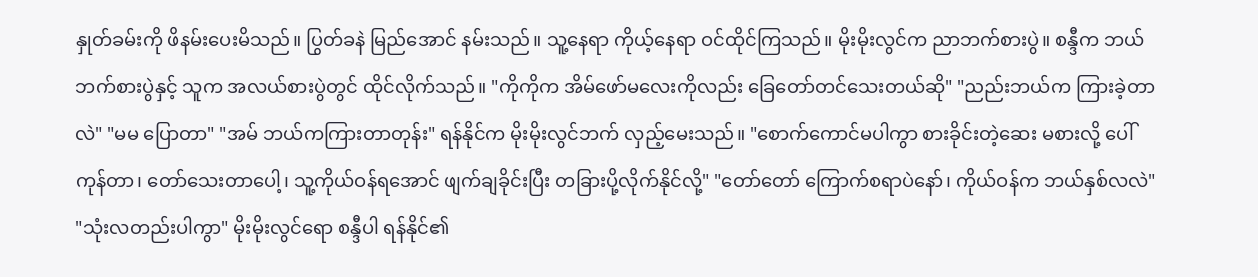နှုတ်ခမ်းကို ဖိနမ်းပေးမိသည်။ ပြွတ်ခနဲ မြည်အောင် နမ်းသည်။ သူ့နေရာ ကိုယ့်နေရာ ဝင်ထိုင်ကြသည်။ မိုးမိုးလွင်က ညာဘက်စားပွဲ။ စန္ဒီက ဘယ်ဘက်စားပွဲနှင့် သူက အလယ်စားပွဲတွင် ထိုင်လိုက်သည်။ "ကိုကိုက အိမ်ဖော်မလေးကိုလည်း ခြေတော်တင်သေးတယ်ဆို" "ညည်းဘယ်က ကြားခဲ့တာလဲ" "မမ ပြောတာ" "အမ် ဘယ်ကကြားတာတုန်း" ရန်နိုင်က မိုးမိုးလွင်ဘက် လှည့်မေးသည်။ "စောက်ကောင်မပါကွာ စားခိုင်းတဲ့ဆေး မစားလို့ ပေါ်ကုန်တာ၊ တော်သေးတာပေါ့၊ သူ့ကိုယ်ဝန်ရအောင် ဖျက်ချခိုင်းပြီး တခြားပို့လိုက်နိုင်လို့" "တော်တော် ကြောက်စရာပဲနော်၊ ကိုယ်ဝန်က ဘယ်နှစ်လလဲ" "သုံးလတည်းပါကွာ" မိုးမိုးလွင်ရော စန္ဒီပါ ရန်နိုင်၏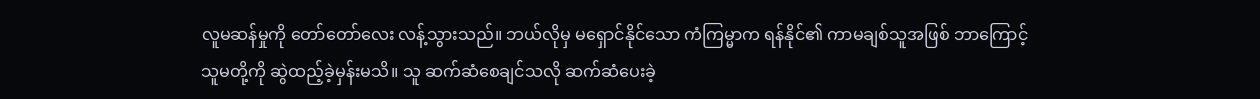လူမဆန်မှုကို တော်တော်လေး လန့်သွားသည်။ ဘယ်လိုမှ မရှောင်နိုင်သော ကံကြမ္မာက ရန်နိုင်၏ ကာမချစ်သူအဖြစ် ဘာကြောင့် သူမတို့ကို ဆွဲထည့်ခဲ့မှန်းမသိ။ သူ ဆက်ဆံစေချင်သလို ဆက်ဆံပေးခဲ့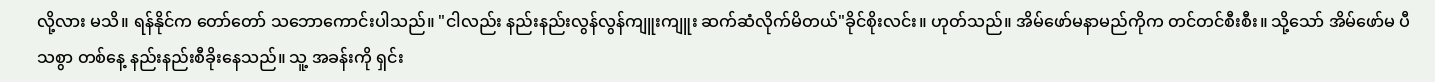လို့လား မသိ။ ရန်နိုင်က တော်တော် သဘောကောင်းပါသည်။ "ငါလည်း နည်းနည်းလွန်လွန်ကျူးကျူး ဆက်ဆံလိုက်မိတယ်"ခိုင်စိုးလင်း။ ဟုတ်သည်။ အိမ်ဖော်မနာမည်ကိုက တင်တင်စီးစီး။ သို့သော် အိမ်ဖော်မ ပီသစွာ တစ်နေ့ နည်းနည်းစီခိုးနေသည်။ သူ့ အခန်းကို ရှင်း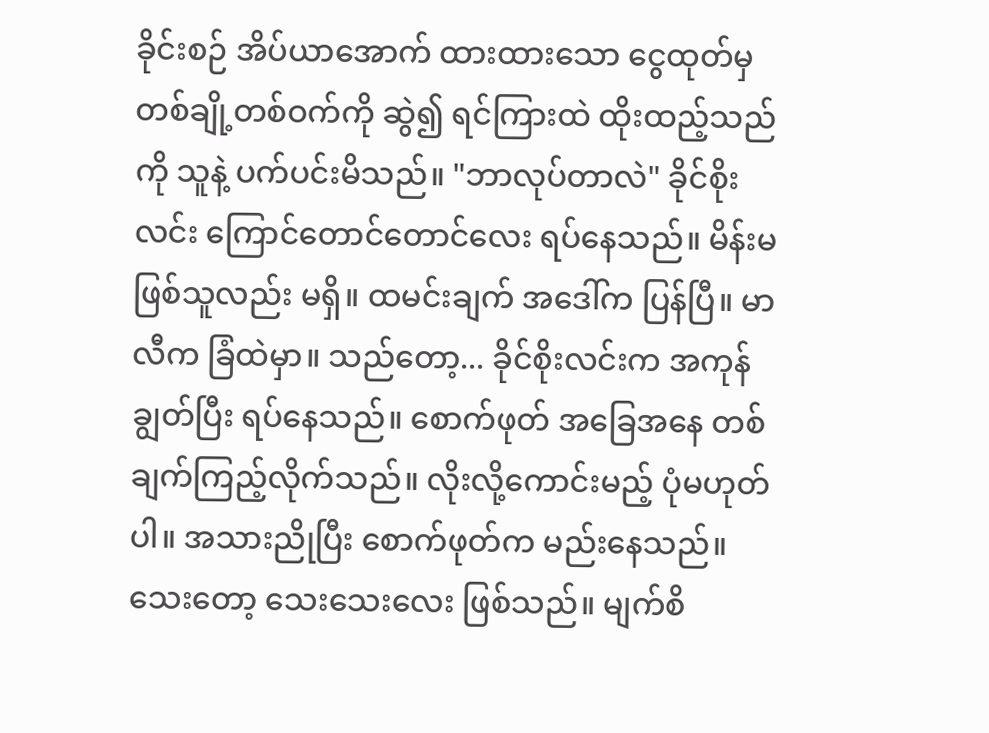ခိုင်းစဉ် အိပ်ယာအောက် ထားထားသော ငွေထုတ်မှ တစ်ချို့တစ်ဝက်ကို ဆွဲ၍ ရင်ကြားထဲ ထိုးထည့်သည်ကို သူနဲ့ ပက်ပင်းမိသည်။ "ဘာလုပ်တာလဲ" ခိုင်စိုးလင်း ကြောင်တောင်တောင်လေး ရပ်နေသည်။ မိန်းမဖြစ်သူလည်း မရှိ။ ထမင်းချက် အဒေါ်က ပြန်ပြီ။ မာလီက ခြံထဲမှာ။ သည်တော့... ခိုင်စိုးလင်းက အကုန်ချွတ်ပြီး ရပ်နေသည်။ စောက်ဖုတ် အခြေအနေ တစ်ချက်ကြည့်လိုက်သည်။ လိုးလို့ကောင်းမည့် ပုံမဟုတ်ပါ။ အသားညိုပြီး စောက်ဖုတ်က မည်းနေသည်။ သေးတော့ သေးသေးလေး ဖြစ်သည်။ မျက်စိ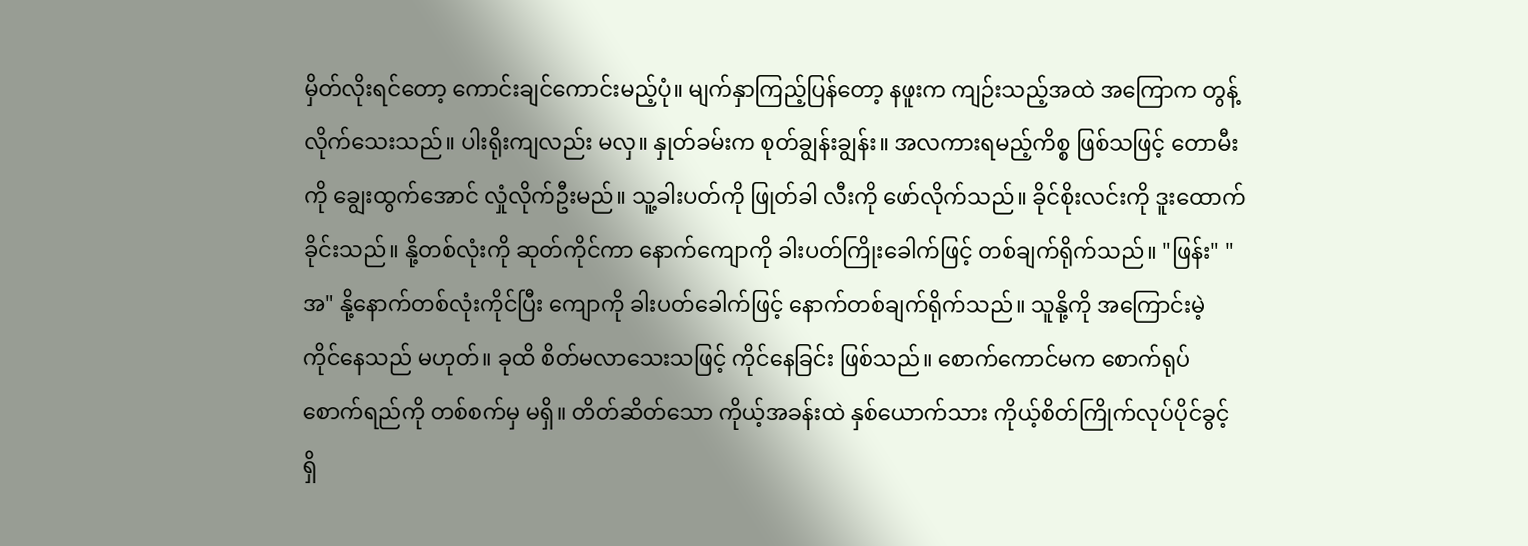မှိတ်လိုးရင်တော့ ကောင်းချင်ကောင်းမည့်ပုံ။ မျက်နှာကြည့်ပြန်တော့ နဖူးက ကျဉ်းသည့်အထဲ အကြောက တွန့်လိုက်သေးသည်။ ပါးရိုးကျလည်း မလှ။ နှုတ်ခမ်းက စုတ်ချွန်းချွန်း။ အလကားရမည့်ကိစ္စ ဖြစ်သဖြင့် တောမီးကို ချွေးထွက်အောင် လှုံလိုက်ဦးမည်။ သူ့ခါးပတ်ကို ဖြုတ်ခါ လီးကို ဖော်လိုက်သည်။ ခိုင်စိုးလင်းကို ဒူးထောက်ခိုင်းသည်။ နို့တစ်လုံးကို ဆုတ်ကိုင်ကာ နောက်ကျောကို ခါးပတ်ကြိုးခေါက်ဖြင့် တစ်ချက်ရိုက်သည်။ "ဖြန်း" "အ" နို့နောက်တစ်လုံးကိုင်ပြီး ကျောကို ခါးပတ်ခေါက်ဖြင့် နောက်တစ်ချက်ရိုက်သည်။ သူနို့ကို အကြောင်းမဲ့ ကိုင်နေသည် မဟုတ်။ ခုထိ စိတ်မလာသေးသဖြင့် ကိုင်နေခြင်း ဖြစ်သည်။ စောက်ကောင်မက စောက်ရုပ်စောက်ရည်ကို တစ်စက်မှ မရှိ။ တိတ်ဆိတ်သော ကိုယ့်အခန်းထဲ နှစ်ယောက်သား ကိုယ့်စိတ်ကြိုက်လုပ်ပိုင်ခွင့် ရှိ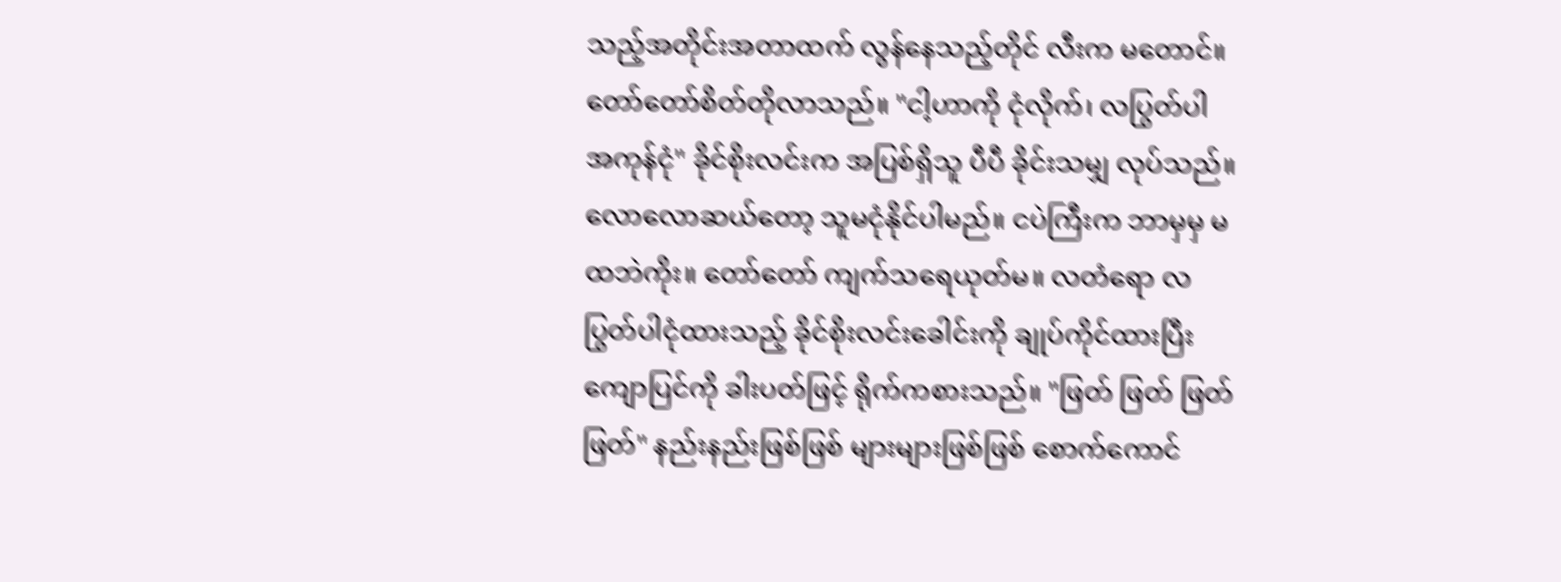သည့်အတိုင်းအတာထက် လွန်နေသည့်တိုင် လီးက မတောင်။ တော်တော်စိတ်တိုလာသည်။ "ငါ့ဟာကို ငုံလိုက်၊ လပြွတ်ပါ အကုန်ငုံ" ခိုင်စိုးလင်းက အပြစ်ရှိသူ ပီပီ ခိုင်းသမျှ လုပ်သည်။ လောလောဆယ်တော့ သူမငုံနိုင်ပါမည်။ ငပဲကြီးက ဘာမှမှ မထဘဲကိုး။ တော်တော် ကျက်သရေယုတ်မ။ လတံရော လပြွတ်ပါငုံထားသည့် ခိုင်စိုးလင်းခေါင်းကို ချုပ်ကိုင်ထားပြီး ကျောပြင်ကို ခါးပတ်ဖြင့် ရိုက်ကစားသည်။ "ဖြတ် ဖြတ် ဖြတ် ဖြတ်" နည်းနည်းဖြစ်ဖြစ် များများဖြစ်ဖြစ် စောက်ကောင်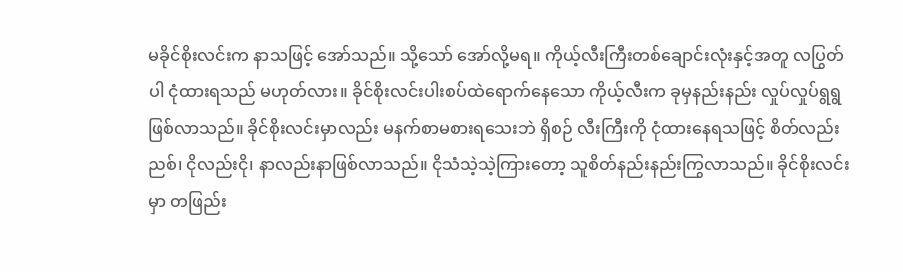မခိုင်စိုးလင်းက နာသဖြင့် အော်သည်။ သို့သော် အော်လို့မရ။ ကိုယ့်လီးကြီးတစ်ချောင်းလုံးနှင့်အတူ လပြွတ်ပါ ငုံထားရသည် မဟုတ်လား။ ခိုင်စိုးလင်းပါးစပ်ထဲရောက်နေသော ကိုယ့်လီးက ခုမှနည်းနည်း လှုပ်လှုပ်ရွရွဖြစ်လာသည်။ ခိုင်စိုးလင်းမှာလည်း မနက်စာမစားရသေးဘဲ ရှိစဉ် လီးကြီးကို ငုံထားနေရသဖြင့် စိတ်လည်းညစ်၊ ငိုလည်းငို၊ နာလည်းနာဖြစ်လာသည်။ ငိုသံသဲ့သဲ့ကြားတော့ သူစိတ်နည်းနည်းကြွလာသည်။ ခိုင်စိုးလင်းမှာ တဖြည်း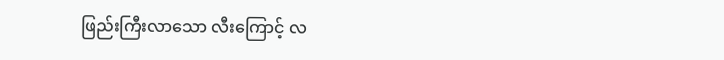ဖြည်းကြီးလာသော လီးကြောင့် လ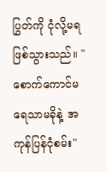ပြွတ်ကို ငုံလို့မရ ဖြစ်သွားသည်။ "စောက်ကောင်မ ရေသာမခိုနဲ့ အကုန်ပြန်ငုံစမ်း"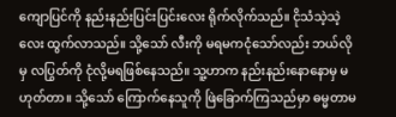ကျောပြင်ကို နည်းနည်းပြင်းပြင်းလေး ရိုက်လိုက်သည်။ ငိုသံသဲ့သဲ့လေး ထွက်လာသည်။ သို့သော် လီးကို မရမကငုံသော်လည်း ဘယ်လိုမှ လပြွတ်ကို ငုံလို့မရဖြစ်နေသည်။ သူ့ဟာက နည်းနည်းနောနောမှ မဟုတ်တာ။ သို့သော် ကြောက်နေသူကို ဖြဲခြောက်ကြသည်မှာ ဓမ္မတာမ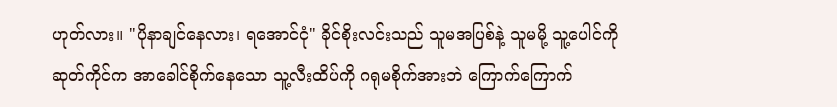ဟုတ်လား။ "ပိုနာချင်နေလား၊ ရအောင်ငုံ" ခိုင်စိုးလင်းသည် သူမအပြစ်နဲ့ သူမမို့ သူ့ပေါင်ကို ဆုတ်ကိုင်က အာခေါင်စိုက်နေသော သူ့လီးထိပ်ကို ဂရုမစိုက်အားဘဲ ကြောက်ကြောက်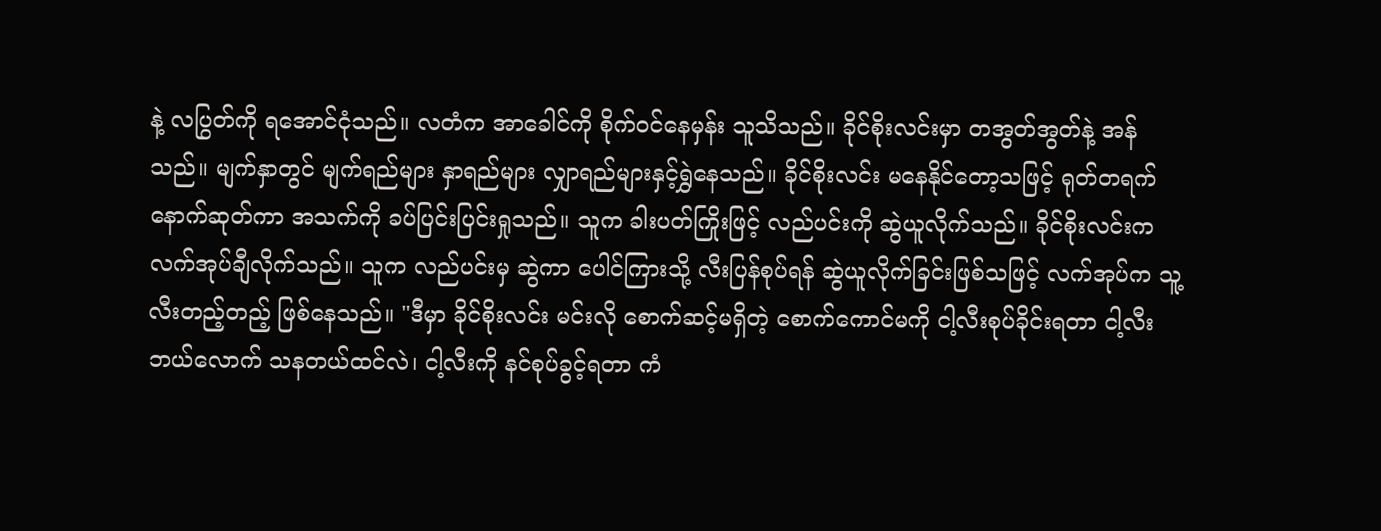နဲ့ လပြွတ်ကို ရအောင်ငုံသည်။ လတံက အာခေါင်ကို စိုက်ဝင်နေမှန်း သူသိသည်။ ခိုင်စိုးလင်းမှာ တအွတ်အွတ်နဲ့ အန်သည်။ မျက်နှာတွင် မျက်ရည်များ နှာရည်များ လျှာရည်များနှင့်ရွှဲနေသည်။ ခိုင်စိုးလင်း မနေနိုင်တော့သဖြင့် ရုတ်တရက်နောက်ဆုတ်ကာ အသက်ကို ခပ်ပြင်းပြင်းရှုသည်။ သူက ခါးပတ်ကြိုးဖြင့် လည်ပင်းကို ဆွဲယူလိုက်သည်။ ခိုင်စိုးလင်းက လက်အုပ်ချီလိုက်သည်။ သူက လည်ပင်းမှ ဆွဲကာ ပေါင်ကြားသို့ လီးပြန်စုပ်ရန် ဆွဲယူလိုက်ခြင်းဖြစ်သဖြင့် လက်အုပ်က သူ့လီးတည့်တည့် ဖြစ်နေသည်။ "ဒီမှာ ခိုင်စိုးလင်း မင်းလို စောက်ဆင့်မရှိတဲ့ စောက်ကောင်မကို ငါ့လီးစုပ်ခိုင်းရတာ ငါ့လီး ဘယ်လောက် သနတယ်ထင်လဲ၊ ငါ့လီးကို နင်စုပ်ခွင့်ရတာ ကံ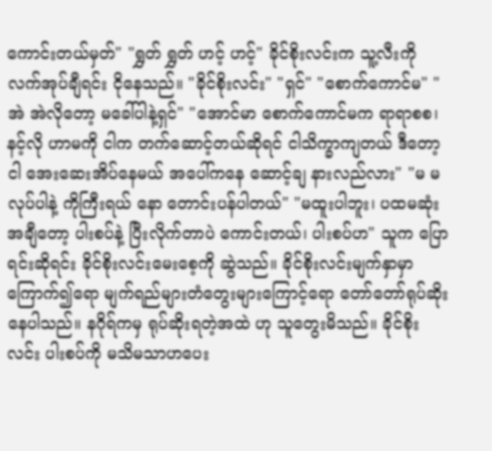ကောင်းတယ်မှတ်" "ရွှတ် ရွှတ် ဟင့် ဟင့်" ခိုင်စိုးလင်းက သူ့လီးကို လက်အုပ်ချီရင်း ငိုနေသည်။ "ခိုင်စိုးလင်း" "ရှင်" "စောက်ကောင်မ" "အဲ အဲလိုတော့ မခေါ်ပါနဲ့ရှင်" "အောင်မာ စောက်ကောင်မက ရာရာစစ၊ နင့်လို ဟာမကို ငါက တက်ဆောင့်တယ်ဆိုရင် ငါသိက္ခာကျတယ် ဒီတော့ ငါ အေးဆေးအိပ်နေမယ် အပေါ်ကနေ ဆောင့်ချ နားလည်လား" "မ မလုပ်ပါနဲ့ ကိုကြီးရယ် နော တောင်းပန်ပါတယ်" "မထူးပါဘူး၊ ပထမဆုံးအချီတော့ ပါးစပ်နဲ့ ပြီးလိုက်တာပဲ ကောင်းတယ်၊ ပါးစပ်ဟ" သူက ပြောရင်းဆိုရင်း ခိုင်စိုးလင်းမေးစေ့ကို ဆွဲသည်။ ခိုင်စိုးလင်းမျက်နှာမှာ ကြောက်၍ရော မျက်ရည်များတံတွေးများကြောင့်ရော တော်တော်ရုပ်ဆိုးနေပါသည်။ နဂိုရ်ကမှ ရုပ်ဆိုးရတဲ့အထဲ ဟု သူတွေးမိသည်။ ခိုင်စိုးလင်း ပါးစပ်ကို မသိမသာဟပေး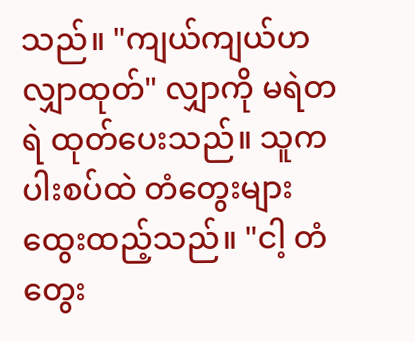သည်။ "ကျယ်ကျယ်ဟ လျှာထုတ်" လျှာကို မရဲတရဲ ထုတ်ပေးသည်။ သူက ပါးစပ်ထဲ တံတွေးများထွေးထည့်သည်။ "ငါ့ တံတွေး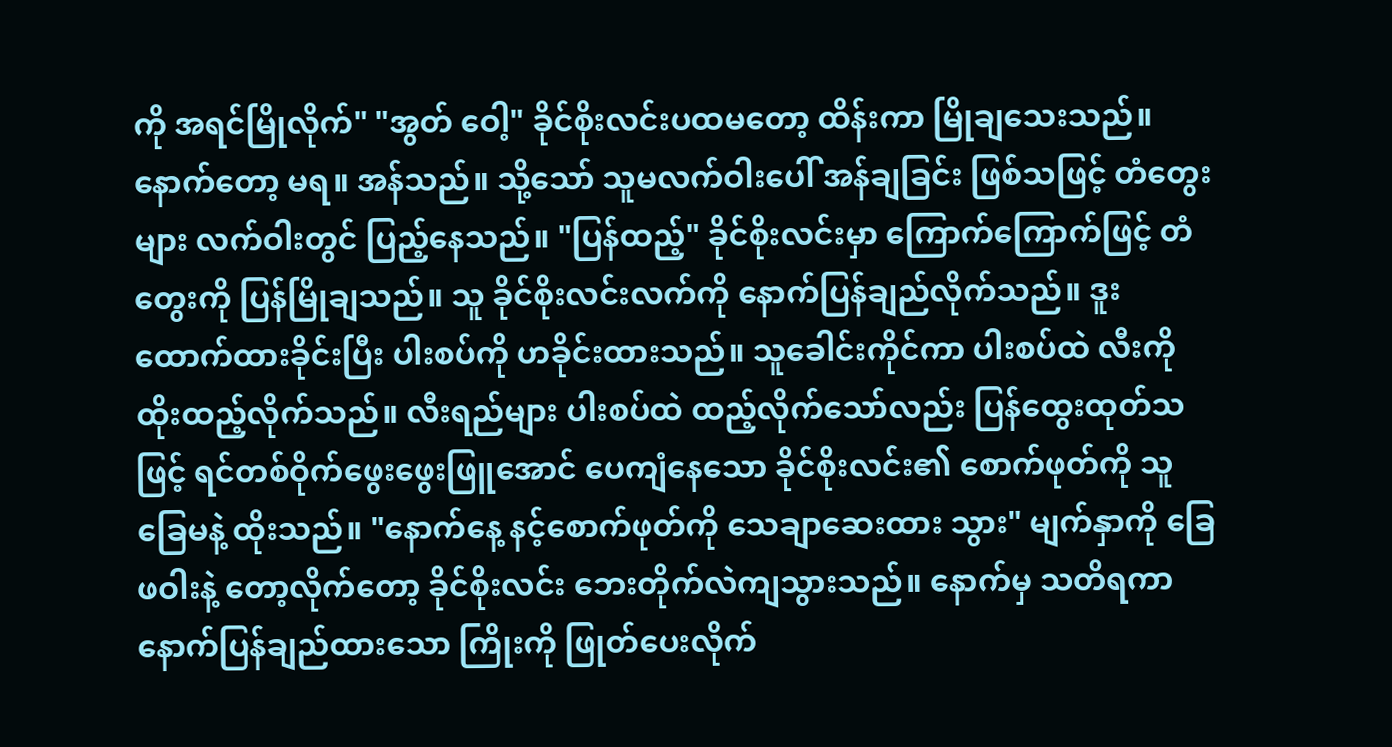ကို အရင်မြိုလိုက်" "အွတ် ဝေါ့" ခိုင်စိုးလင်းပထမတော့ ထိန်းကာ မြိုချသေးသည်။ နောက်တော့ မရ။ အန်သည်။ သို့သော် သူမလက်ဝါးပေါ် အန်ချခြင်း ဖြစ်သဖြင့် တံတွေးများ လက်ဝါးတွင် ပြည့်နေသည်။ "ပြန်ထည့်" ခိုင်စိုးလင်းမှာ ကြောက်ကြောက်ဖြင့် တံတွေးကို ပြန်မြိုချသည်။ သူ ခိုင်စိုးလင်းလက်ကို နောက်ပြန်ချည်လိုက်သည်။ ဒူးထောက်ထားခိုင်းပြီး ပါးစပ်ကို ဟခိုင်းထားသည်။ သူခေါင်းကိုင်ကာ ပါးစပ်ထဲ လီးကို ထိုးထည့်လိုက်သည်။ လီးရည်များ ပါးစပ်ထဲ ထည့်လိုက်သော်လည်း ပြန်ထွေးထုတ်သဖြင့် ရင်တစ်ဝိုက်ဖွေးဖွေးဖြူအောင် ပေကျံနေသော ခိုင်စိုးလင်း၏ စောက်ဖုတ်ကို သူခြေမနဲ့ ထိုးသည်။ "နောက်နေ့ နင့်စောက်ဖုတ်ကို သေချာဆေးထား သွား" မျက်နှာကို ခြေဖဝါးနဲ့ တော့လိုက်တော့ ခိုင်စိုးလင်း ဘေးတိုက်လဲကျသွားသည်။ နောက်မှ သတိရကာ နောက်ပြန်ချည်ထားသော ကြိုးကို ဖြုတ်ပေးလိုက်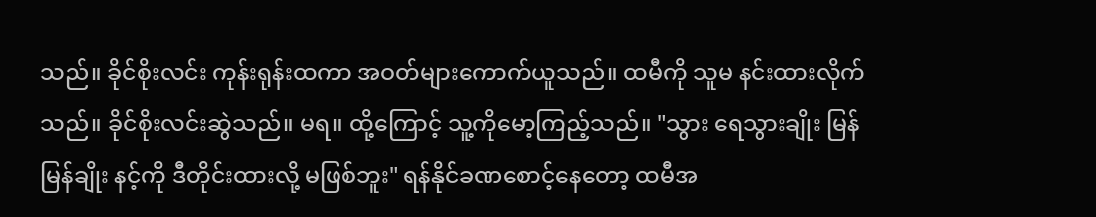သည်။ ခိုင်စိုးလင်း ကုန်းရုန်းထကာ အဝတ်များကောက်ယူသည်။ ထမီကို သူမ နင်းထားလိုက်သည်။ ခိုင်စိုးလင်းဆွဲသည်။ မရ။ ထို့ကြောင့် သူ့ကိုမော့ကြည့်သည်။ "သွား ရေသွားချိုး မြန်မြန်ချိုး နင့်ကို ဒီတိုင်းထားလို့ မဖြစ်ဘူး" ရန်နိုင်ခဏစောင့်နေတော့ ထမီအ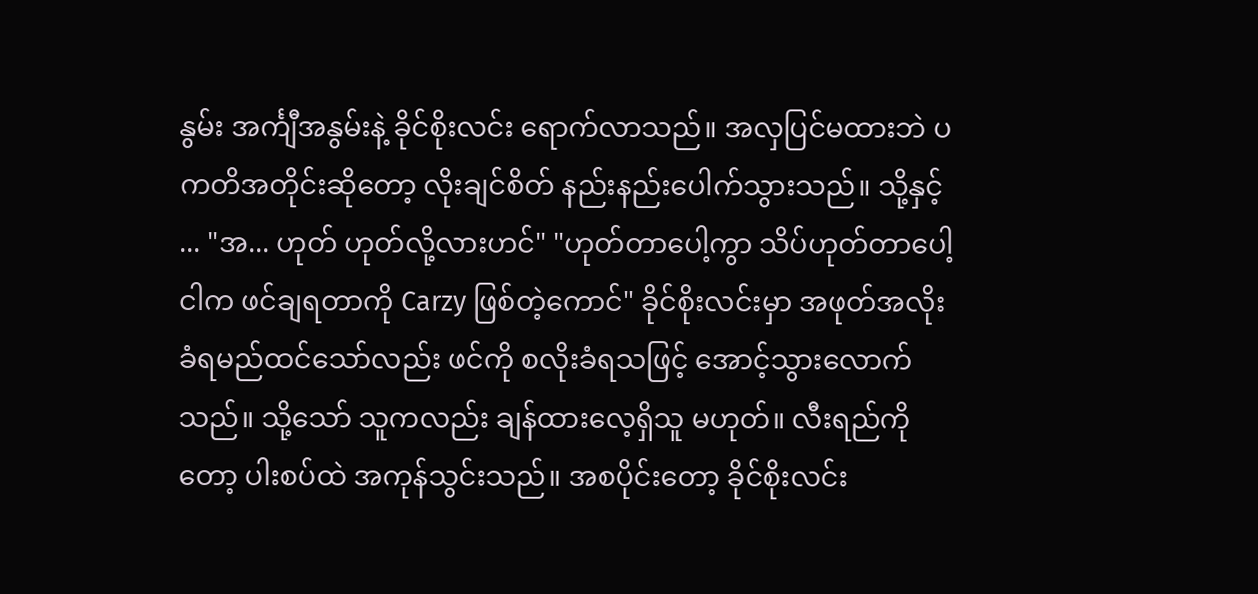နွမ်း အင်္ကျီအနွမ်းနဲ့ ခိုင်စိုးလင်း ရောက်လာသည်။ အလှပြင်မထားဘဲ ပကတိအတိုင်းဆိုတော့ လိုးချင်စိတ် နည်းနည်းပေါက်သွားသည်။ သို့နှင့် ... "အ... ဟုတ် ဟုတ်လို့လားဟင်" "ဟုတ်တာပေါ့ကွာ သိပ်ဟုတ်တာပေါ့ ငါက ဖင်ချရတာကို Carzy ဖြစ်တဲ့ကောင်" ခိုင်စိုးလင်းမှာ အဖုတ်အလိုးခံရမည်ထင်သော်လည်း ဖင်ကို စလိုးခံရသဖြင့် အောင့်သွားလောက်သည်။ သို့သော် သူကလည်း ချန်ထားလေ့ရှိသူ မဟုတ်။ လီးရည်ကိုတော့ ပါးစပ်ထဲ အကုန်သွင်းသည်။ အစပိုင်းတော့ ခိုင်စိုးလင်း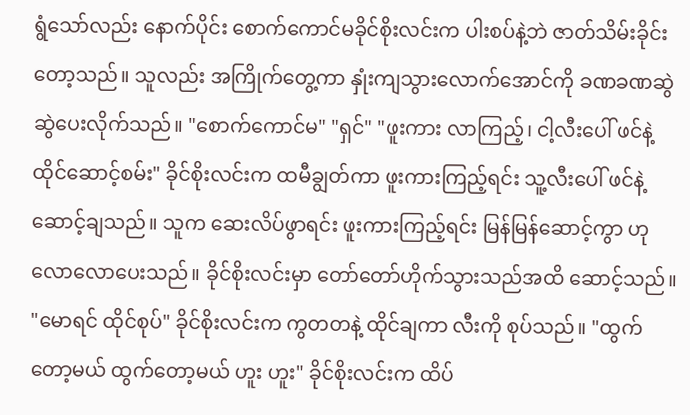ရွံသော်လည်း နောက်ပိုင်း စောက်ကောင်မခိုင်စိုးလင်းက ပါးစပ်နဲ့ဘဲ ဇာတ်သိမ်းခိုင်းတော့သည်။ သူလည်း အကြိုက်တွေ့ကာ နှုံးကျသွားလောက်အောင်ကို ခဏခဏဆွဲဆွဲပေးလိုက်သည်။ "စောက်ကောင်မ" "ရှင်" "ဖူးကား လာကြည့်၊ ငါ့လီးပေါ် ဖင်နဲ့ ထိုင်ဆောင့်စမ်း" ခိုင်စိုးလင်းက ထမီချွတ်ကာ ဖူးကားကြည့်ရင်း သူ့လီးပေါ် ဖင်နဲ့ဆောင့်ချသည်။ သူက ဆေးလိပ်ဖွာရင်း ဖူးကားကြည့်ရင်း မြန်မြန်ဆောင့်ကွာ ဟု လောလောပေးသည်။ ခိုင်စိုးလင်းမှာ တော်တော်ဟိုက်သွားသည်အထိ ဆောင့်သည်။ "မောရင် ထိုင်စုပ်" ခိုင်စိုးလင်းက ကွတတနဲ့ ထိုင်ချကာ လီးကို စုပ်သည်။ "ထွက်တော့မယ် ထွက်တော့မယ် ဟူး ဟူး" ခိုင်စိုးလင်းက ထိပ်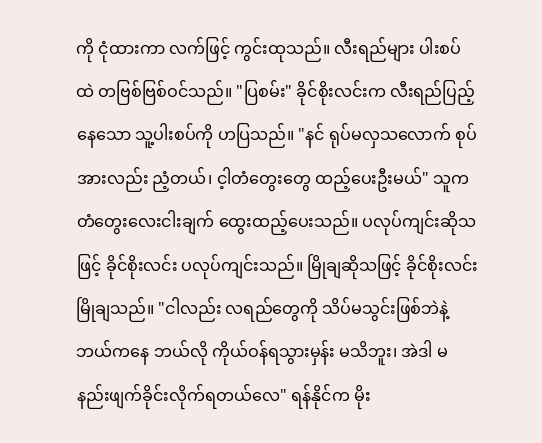ကို ငုံထားကာ လက်ဖြင့် ကွင်းထုသည်။ လီးရည်များ ပါးစပ်ထဲ တဗြစ်ဗြစ်ဝင်သည်။ "ပြစမ်း" ခိုင်စိုးလင်းက လီးရည်ပြည့်နေသော သူ့ပါးစပ်ကို ဟပြသည်။ "နင် ရုပ်မလှသလောက် စုပ်အားလည်း ညံ့တယ်၊ င့ါတံတွေးတွေ ထည့်ပေးဦးမယ်" သူက တံတွေးလေးငါးချက် ထွေးထည့်ပေးသည်။ ပလုပ်ကျင်းဆိုသဖြင့် ခိုင်စိုးလင်း ပလုပ်ကျင်းသည်။ မြိုချဆိုသဖြင့် ခိုင်စိုးလင်း မြိုချသည်။ "ငါလည်း လရည်တွေကို သိပ်မသွင်းဖြစ်ဘဲနဲ့ ဘယ်ကနေ ဘယ်လို ကိုယ်ဝန်ရသွားမှန်း မသိဘူး၊ အဲဒါ မနည်းဖျက်ခိုင်းလိုက်ရတယ်လေ" ရန်နိုင်က မိုး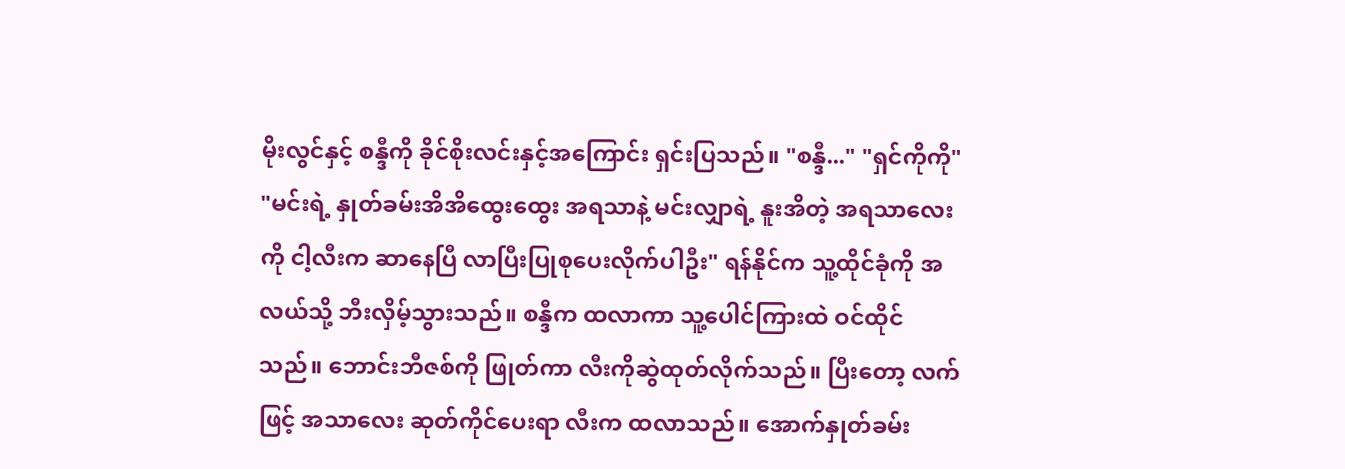မိုးလွင်နှင့် စန္ဒီကို ခိုင်စိုးလင်းနှင့်အကြောင်း ရှင်းပြသည်။ "စန္ဒီ..." "ရှင်ကိုကို" "မင်းရဲ့ နှုတ်ခမ်းအိအိထွေးထွေး အရသာနဲ့ မင်းလျှာရဲ့ နူးအိတဲ့ အရသာလေးကို ငါ့လီးက ဆာနေပြီ လာပြီးပြုစုပေးလိုက်ပါဦး" ရန်နိုင်က သူ့ထိုင်ခုံကို အလယ်သို့ ဘီးလှိမ့်သွားသည်။ စန္ဒီက ထလာကာ သူ့ပေါင်ကြားထဲ ဝင်ထိုင်သည်။ ဘောင်းဘီဇစ်ကို ဖြုတ်ကာ လီးကိုဆွဲထုတ်လိုက်သည်။ ပြီးတော့ လက်ဖြင့် အသာလေး ဆုတ်ကိုင်ပေးရာ လီးက ထလာသည်။ အောက်နှုတ်ခမ်း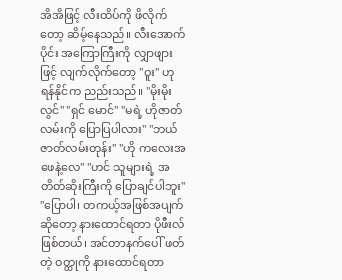အိအိဖြင့် လီးထိပ်ကို ဖိလိုက်တော့ ဆိမ့်နေသည်။ လီးအောက်ပိုင်း အကြောကြီးကို လျှာဖျားဖြင့် လျက်လိုက်တော့ "ဝူး" ဟု ရန်နိုင်က ညည်းသည်။ "မိုးမိုးလွင်" "ရှင် မောင်" "မရဲ့ ဟိုဇာတ်လမ်းကို ပြောပြပါလား" "ဘယ်ဇာတ်လမ်းတုန်း" "ဟို ကလေးအဖေနဲ့လေ" "ဟင် သူများရဲ့ အတိတ်ဆိုးကြီးကို ပြောချင်ပါဘူး" "ပြောပါ၊ တကယ့်အဖြစ်အပျက်ဆိုတော့ နားထောင်ရတာ ပိုဖီးလ်ဖြစ်တယ်၊ အင်တာနက်ပေါ် ဖတ်တဲ့ ဝတ္ထုကို နားထောင်ရတာ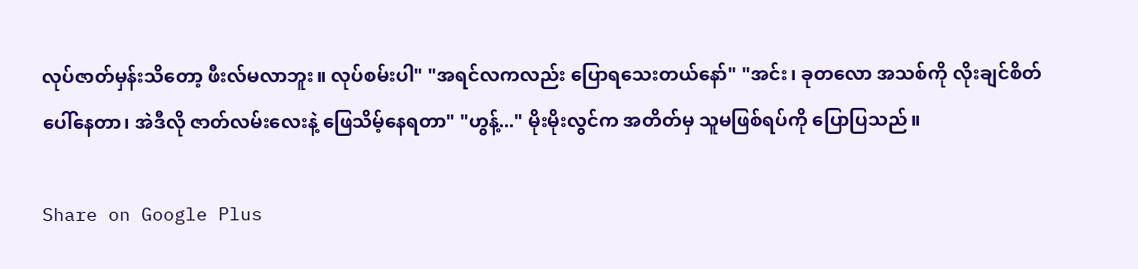လုပ်ဇာတ်မှန်းသိတော့ ဖီးလ်မလာဘူး။ လုပ်စမ်းပါ" "အရင်လကလည်း ပြောရသေးတယ်နော်" "အင်း၊ ခုတလော အသစ်ကို လိုးချင်စိတ်ပေါ်နေတာ၊ အဲဒီလို ဇာတ်လမ်းလေးနဲ့ ဖြေသိမ့်နေရတာ" "ဟွန့်..." မိုးမိုးလွင်က အတိတ်မှ သူမဖြစ်ရပ်ကို ပြောပြသည်။

Share on Google Plus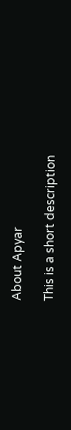About Apyar

This is a short description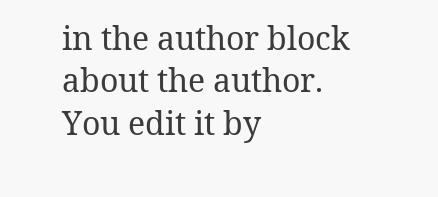in the author block about the author. You edit it by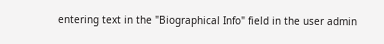entering text in the "Biographical Info" field in the user admin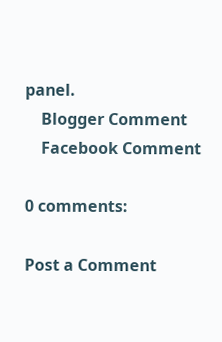panel.
    Blogger Comment
    Facebook Comment

0 comments:

Post a Comment